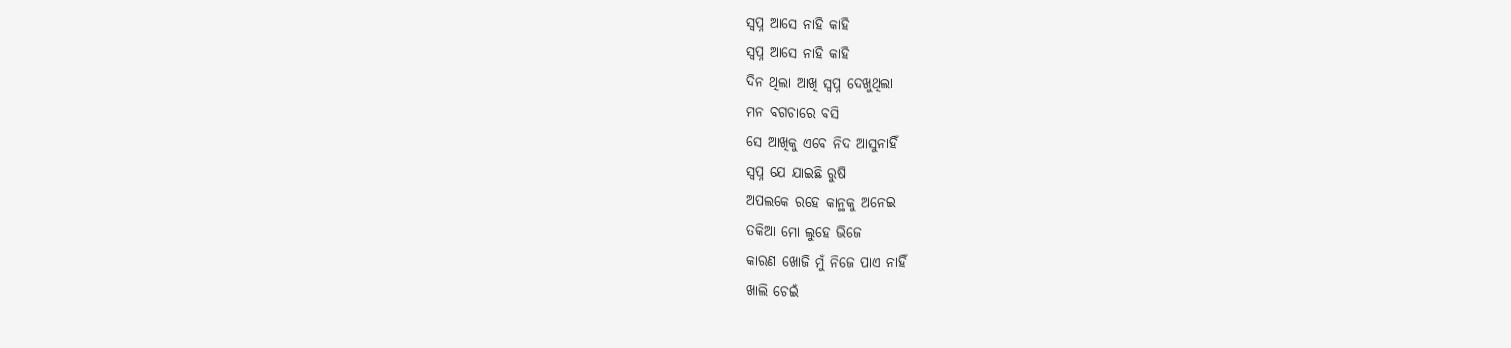ସ୍ୱପ୍ନ ଆସେ ନାହି କାହି
ସ୍ୱପ୍ନ ଆସେ ନାହି କାହି
ଦିନ ଥିଲା ଆଖି ସ୍ୱପ୍ନ ଦେଖୁଥିଲା
ମନ ବଗଚାରେ ବସି
ସେ ଆଖିକୁ ଏବେ ନିଦ ଆସୁନାହିଁ
ସ୍ୱପ୍ନ ଯେ ଯାଇଛି ରୁଷି
ଅପଲକେ ରହେ କାନ୍ଥକୁ ଅନେଇ
ତକିଆ ମୋ ଲୁହେ ଭିଜେ
କାରଣ ଖୋଜି ମୁଁ ନିଜେ ପାଏ ନାହିଁ
ଖାଲି ଚେଇଁ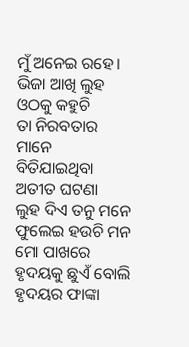ମୁଁ ଅନେଇ ରହେ।
ଭିଜା ଆଖି ଲୁହ ଓଠକୁ କହୁଚି
ତା ନିରବତାର ମାନେ
ବିତିଯାଇଥିବା ଅତୀତ ଘଟଣା
ଲୁହ ଦିଏ ତନୁ ମନେ
ଫୁଲେଇ ହଉଚି ମନ ମୋ ପାଖରେ
ହୃଦୟକୁ ଛୁଏଁ ବୋଲି
ହୃଦୟର ଫାଙ୍କା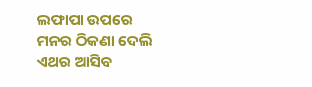ଲଫାପା ଉପରେ
ମନର ଠିକଣା ଦେଲି
ଏଥର ଆସିବ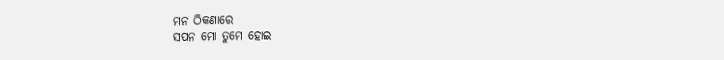ମନ ଠିକଣାରେ
ସପନ ମୋ ତୁମେ ହୋଇ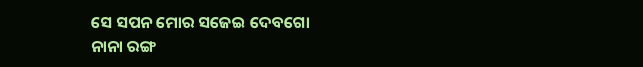ସେ ସପନ ମୋର ସଜେଇ ଦେବଗୋ
ନାନା ରଙ୍ଗ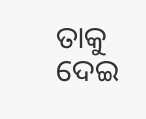ତାକୁ ଦେଇ